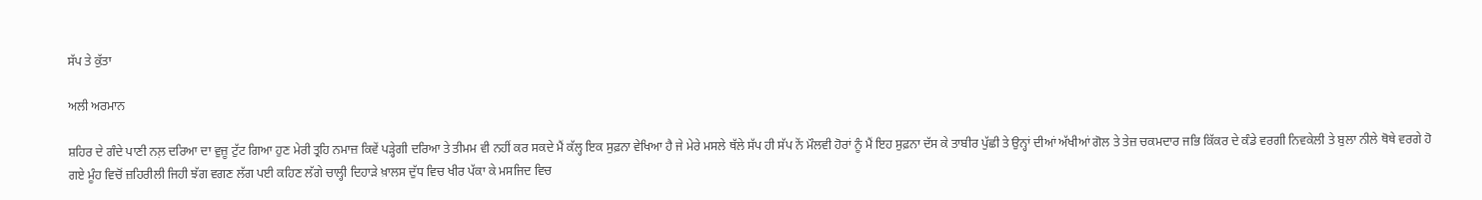ਸੱਪ ਤੇ ਕੁੱਤਾ

ਅਲੀ ਅਰਮਾਨ

ਸ਼ਹਿਰ ਦੇ ਗੰਦੇ ਪਾਣੀ ਨਲ਼ ਦਰਿਆ ਦਾ ਵੁਜ਼ੂ ਟੁੱਟ ਗਿਆ ਹੁਣ ਮੇਰੀ ਤ੍ਰਹਿ ਨਮਾਜ਼ ਕਿਵੇਂ ਪੜ੍ਹੇਗੀ ਦਰਿਆ ਤੇ ਤੀਮਮ ਵੀ ਨਹੀਂ ਕਰ ਸਕਦੇ ਮੈਂ ਕੱਲ੍ਹ ਇਕ ਸੁਫ਼ਨਾ ਵੇਖਿਆ ਹੈ ਜੇ ਮੇਰੇ ਮਸਲੇ ਥੱਲੇ ਸੱਪ ਹੀ ਸੱਪ ਨੇਂ ਮੌਲਵੀ ਹੋਰਾਂ ਨੂੰ ਮੈਂ ਇਹ ਸੁਫ਼ਨਾ ਦੱਸ ਕੇ ਤਾਬੀਰ ਪੁੱਛੀ ਤੇ ਉਨ੍ਹਾਂ ਦੀਆਂ ਅੱਖੀਆਂ ਗੋਲ ਤੇ ਤੇਜ਼ ਚਕਮਦਾਰ ਜਭਿ ਕਿੱਕਰ ਦੇ ਕੰਡੇ ਵਰਗੀ ਨਿਵਕੇਲੀ ਤੇ ਬੁਲਾ ਨੀਲੇ ਥੋਥੇ ਵਰਗੇ ਹੋ ਗਏ ਮੂੰਹ ਵਿਚੋਂ ਜ਼ਹਿਰੀਲੀ ਜਿਹੀ ਝੱਗ ਵਗਣ ਲੱਗ ਪਈ ਕਹਿਣ ਲੱਗੇ ਚਾਲ੍ਹੀ ਦਿਹਾੜੇ ਖ਼ਾਲਸ ਦੁੱਧ ਵਿਚ ਖੀਰ ਪੱਕਾ ਕੇ ਮਸਜਿਦ ਵਿਚ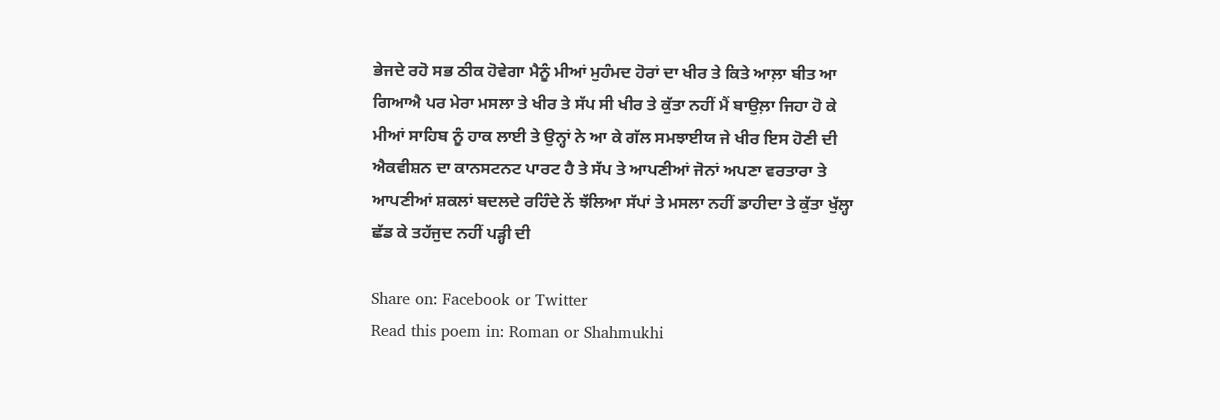ਭੇਜਦੇ ਰਹੋ ਸਭ ਠੀਕ ਹੋਵੇਗਾ ਮੈਨੂੰ ਮੀਆਂ ਮੁਹੰਮਦ ਹੋਰਾਂ ਦਾ ਖੀਰ ਤੇ ਕਿਤੇ ਆਲ਼ਾ ਬੀਤ ਆ ਗਿਆਐ ਪਰ ਮੇਰਾ ਮਸਲਾ ਤੇ ਖੀਰ ਤੇ ਸੱਪ ਸੀ ਖੀਰ ਤੇ ਕੁੱਤਾ ਨਹੀਂ ਮੈਂ ਬਾਉਲ਼ਾ ਜਿਹਾ ਹੋ ਕੇ ਮੀਆਂ ਸਾਹਿਬ ਨੂੰ ਹਾਕ ਲਾਈ ਤੇ ਉਨ੍ਹਾਂ ਨੇ ਆ ਕੇ ਗੱਲ ਸਮਝਾਈਯ ਜੇ ਖੀਰ ਇਸ ਹੋਣੀ ਦੀ ਐਕਵੀਸ਼ਨ ਦਾ ਕਾਨਸਟਨਟ ਪਾਰਟ ਹੈ ਤੇ ਸੱਪ ਤੇ ਆਪਣੀਆਂ ਜੋਨਾਂ ਅਪਣਾ ਵਰਤਾਰਾ ਤੇ ਆਪਣੀਆਂ ਸ਼ਕਲਾਂ ਬਦਲਦੇ ਰਹਿੰਦੇ ਨੇਂ ਝੱਲਿਆ ਸੱਪਾਂ ਤੇ ਮਸਲਾ ਨਹੀਂ ਡਾਹੀਦਾ ਤੇ ਕੁੱਤਾ ਖੁੱਲ੍ਹਾ ਛੱਡ ਕੇ ਤਹੱਜੁਦ ਨਹੀਂ ਪੜ੍ਹੀ ਦੀ

Share on: Facebook or Twitter
Read this poem in: Roman or Shahmukhi